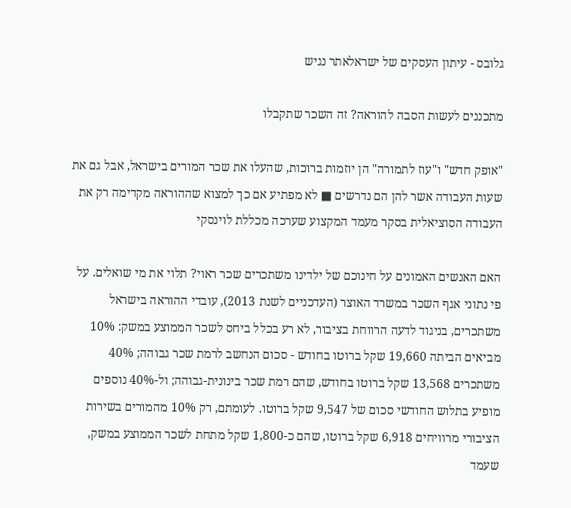גלובס - עיתון העסקים של ישראלאתר נגיש

מתכננים לעשות הסבה להוראה? זה השכר שתקבלו

"אופק חדש" ו"עוז לתמורה" הן יוזמות ברוכות, שהעלו את שכר המורים בישראל, אבל גם את שעות העבודה אשר להן הם נדרשים ■ לא מפתיע אם כך למצוא שההוראה מקדימה רק את העבודה הסוציאלית בסקר מעמד המקצוע שערכה מכללת לוינסקי

האם האנשים האמונים על חינוכם של ילדינו משתכרים שכר ראוי? תלוי את מי שואלים. על פי נתוני אגף השכר במשרד האוצר (העדכניים לשנת 2013), עובדי ההוראה בישראל משתכרים, בניגוד לדעה הרווחת בציבור, לא רע בכלל ביחס לשכר הממוצע במשק: 10% מביאים הביתה 19,660 שקל ברוטו בחודש - סכום הנחשב לרמת שכר גבוהה; 40% משתכרים 13,568 שקל ברוטו בחודש, שהם רמת שכר בינונית-גבוהה; ול-40% נוספים מופיע בתלוש החודשי סכום של 9,547 שקל ברוטו. לעומתם, רק 10% מהמורים בשירות הציבורי מרוויחים 6,918 שקל ברוטו, שהם כ-1,800 שקל מתחת לשכר הממוצע במשק, שעמד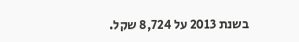בשנת 2013 על 8,724 שקל.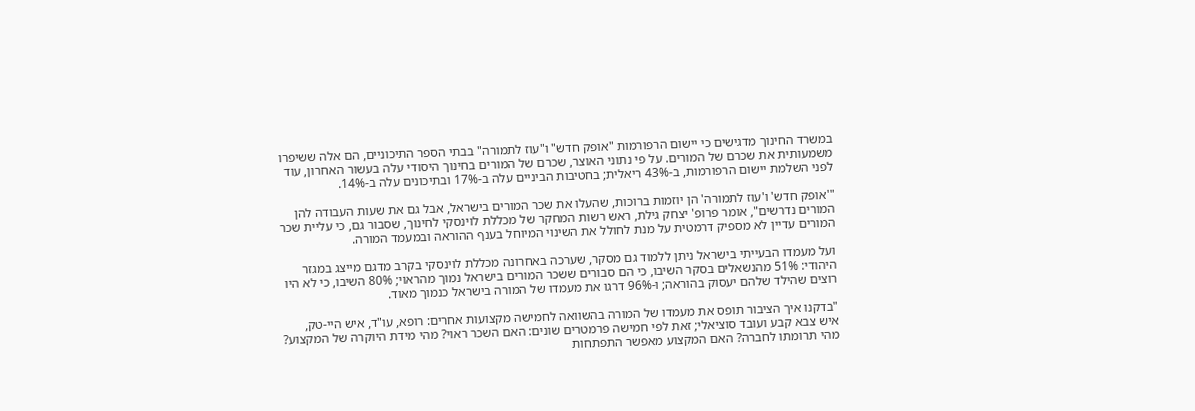במשרד החינוך מדגישים כי יישום הרפורמות "אופק חדש" ו"עוז לתמורה" בבתי הספר התיכוניים, הם אלה ששיפרו משמעותית את שכרם של המורים. על פי נתוני האוצר, שכרם של המורים בחינוך היסודי עלה בעשור האחרון, עוד לפני השלמת יישום הרפורמות, ב-43% ריאלית; בחטיבות הביניים עלה ב-17% ובתיכונים עלה ב-14%.

"'אופק חדש' ו'עוז לתמורה' הן יוזמות ברוכות, שהעלו את שכר המורים בישראל, אבל גם את שעות העבודה להן המורים נדרשים", אומר פרופ' יצחק גילת, ראש רשות המחקר של מכללת לוינסקי לחינוך, שסבור גם, כי עליית שכר המורים עדיין לא מספיק דרמטית על מנת לחולל את השינוי המיוחל בענף ההוראה ובמעמד המורה.

ועל מעמדו הבעייתי בישראל ניתן ללמוד גם מסקר, שערכה באחרונה מכללת לוינסקי בקרב מדגם מייצג במגזר היהודי: 51% מהנשאלים בסקר השיבו, כי הם סבורים ששכר המורים בישראל נמוך מהראוי; 80% השיבו, כי לא היו רוצים שהילד שלהם יעסוק בהוראה; ו-96% דרגו את מעמדו של המורה בישראל כנמוך מאוד.

"בדקנו איך הציבור תופס את מעמדו של המורה בהשוואה לחמישה מקצועות אחרים: רופא, עו"ד, איש היי-טק, איש צבא קבע ועובד סוציאלי; זאת לפי חמישה פרמטרים שונים: האם השכר ראוי? מהי מידת היוקרה של המקצוע? מהי תרומתו לחברה? האם המקצוע מאפשר התפתחות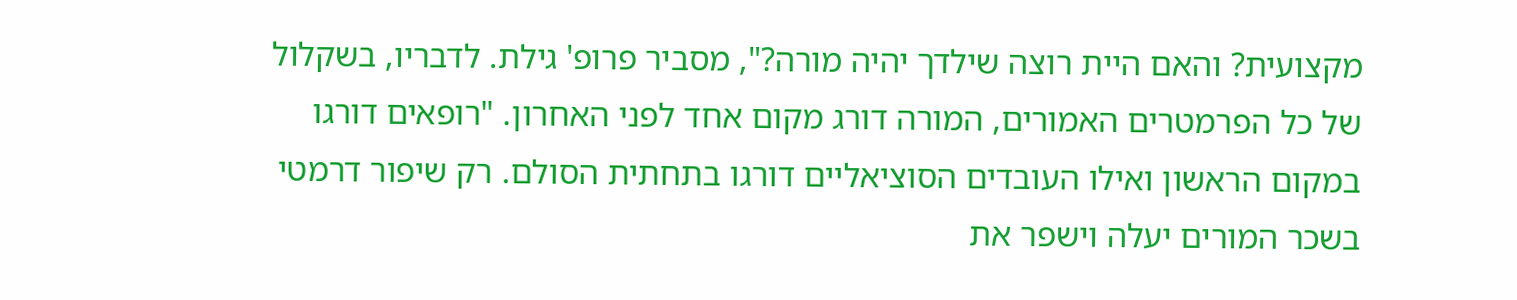מקצועית? והאם היית רוצה שילדך יהיה מורה?", מסביר פרופ' גילת. לדבריו, בשקלול של כל הפרמטרים האמורים, המורה דורג מקום אחד לפני האחרון. "רופאים דורגו במקום הראשון ואילו העובדים הסוציאליים דורגו בתחתית הסולם. רק שיפור דרמטי בשכר המורים יעלה וישפר את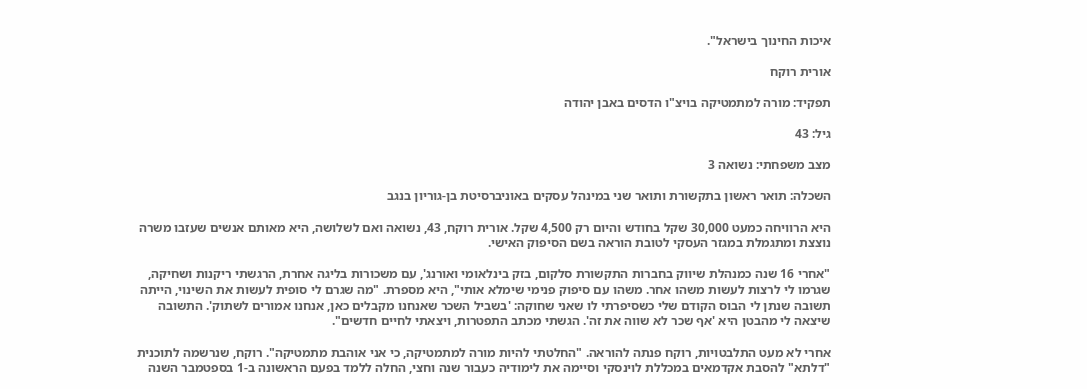איכות החינוך בישראל".

אורית רוקח

תפקיד: מורה למתמטיקה בויצ"ו הדסים באבן יהודה

גיל: 43

מצב משפחתי: נשואה 3

השכלה: תואר ראשון בתקשורת ותואר שני במינהל עסקים באוניברסיטת בן-גוריון בנגב

היא הרוויחה כמעט 30,000 שקל בחודש והיום רק 4,500 שקל. אורית רוקח, 43, נשואה ואם לשלושה, היא מאותם אנשים שעזבו משרה נוצצת ומתגמלת במגזר העסקי לטובת הוראה בשם הסיפוק האישי.

"אחרי 16 שנה כמנהלת שיווק בחברות התקשורת סלקום, בזק בינלאומי ואורנג', עם משכורות בליגה אחרת, הרגשתי ריקנות ושחיקה, שגרמו לי לרצות לעשות משהו אחר. משהו עם סיפוק פנימי שימלא אותי", היא מספרת. "מה שגרם לי סופית לעשות את השינוי, הייתה תשובה שנתן לי הבוס הקודם שלי כשסיפרתי לו שאני שחוקה: 'בשביל השכר שאנחנו מקבלים כאן, אנחנו אמורים לשתוק'. התשובה שיצאה לי מהבטן היא 'אף שכר לא שווה את זה'. הגשתי מכתב התפטרות, ויצאתי לחיים חדשים".

אחרי לא מעט התלבטויות, רוקח פנתה להוראה. "החלטתי להיות מורה למתמטיקה, כי אני אוהבת מתמטיקה". רוקח, שנרשמה לתוכנית "דלתא" להסבת אקדמאים במכללת לוינסקי וסיימה את לימודיה כעבור שנה וחצי, החלה ללמד בפעם הראשונה ב-1 בספטמבר השנה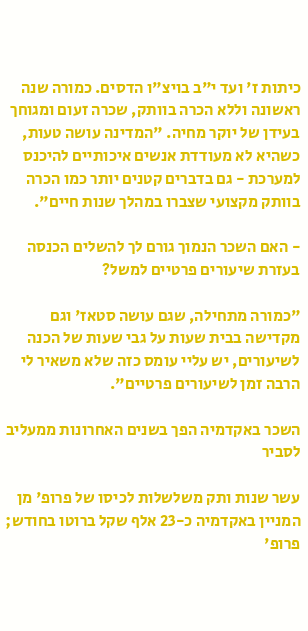כיתות ז' ועד י"ב בויצ"ו הדסים. כמורה שנה ראשונה וללא הכרה בוותק, שכרה זעום ומגוחך בעידן של יוקר מחיה. "המדינה עושה טעות, כשהיא לא מעודדת אנשים איכותיים להיכנס למערכת - גם בדברים קטנים יותר כמו הכרה בוותק מקצועי שצברו במהלך שנות חיים".

- האם השכר הנמוך גורם לך להשלים הכנסה בעזרת שיעורים פרטיים למשל?

"כמורה מתחילה, שגם עושה סטאז' וגם מקדישה בבית שעות על גבי שעות של הכנה לשיעורים, יש עליי עומס כזה שלא משאיר לי הרבה זמן לשיעורים פרטיים".

השכר באקדמיה הפך בשנים האחרונות ממעליב לסביר

עשר שנות ותק משלשלות לכיסו של פרופ' מן המניין באקדמיה כ-23 אלף שקל ברוטו בחודש; פרופ'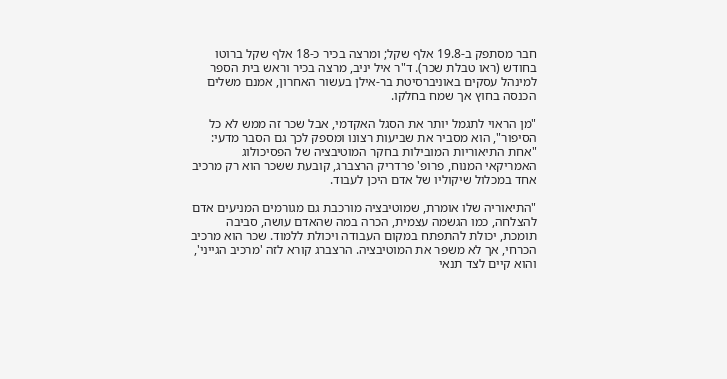חבר מסתפק ב-19.8 אלף שקל; ומרצה בכיר כ-18 אלף שקל ברוטו בחודש (ראו טבלת שכר). ד"ר איל יניב, מרצה בכיר וראש בית הספר למינהל עסקים באוניברסיטת בר-אילן בעשור האחרון, אמנם משלים הכנסה בחוץ אך שמח בחלקו.

"מן הראוי לתגמל יותר את הסגל האקדמי, אבל שכר זה ממש לא כל הסיפור", הוא מסביר את שביעות רצונו ומספק לכך גם הסבר מדעי: "אחת התיאוריות המובילות בחקר המוטיבציה של הפסיכולוג האמריקאי המנוח, פרופ' פרדריק הרצברג, קובעת ששכר הוא רק מרכיב אחד במכלול שיקוליו של אדם היכן לעבוד.

"התיאוריה שלו אומרת, שמוטיבציה מורכבת גם מגורמים המניעים אדם להצלחה, כמו הגשמה עצמית, הכרה במה שהאדם עושה, סביבה תומכת, יכולת להתפתח במקום העבודה ויכולת ללמוד. שכר הוא מרכיב הכרחי, אך לא משפר את המוטיבציה. הרצברג קורא לזה 'מרכיב הגייני', והוא קיים לצד תנאי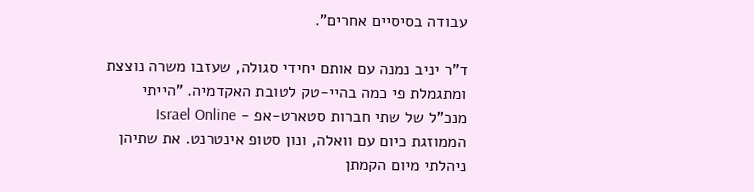עבודה בסיסיים אחרים".

ד"ר יניב נמנה עם אותם יחידי סגולה, שעזבו משרה נוצצת ומתגמלת פי כמה בהיי-טק לטובת האקדמיה. "הייתי מנכ"ל של שתי חברות סטארט-אפ - Israel Online הממוזגת כיום עם וואלה, ונון סטופ אינטרנט. את שתיהן ניהלתי מיום הקמתן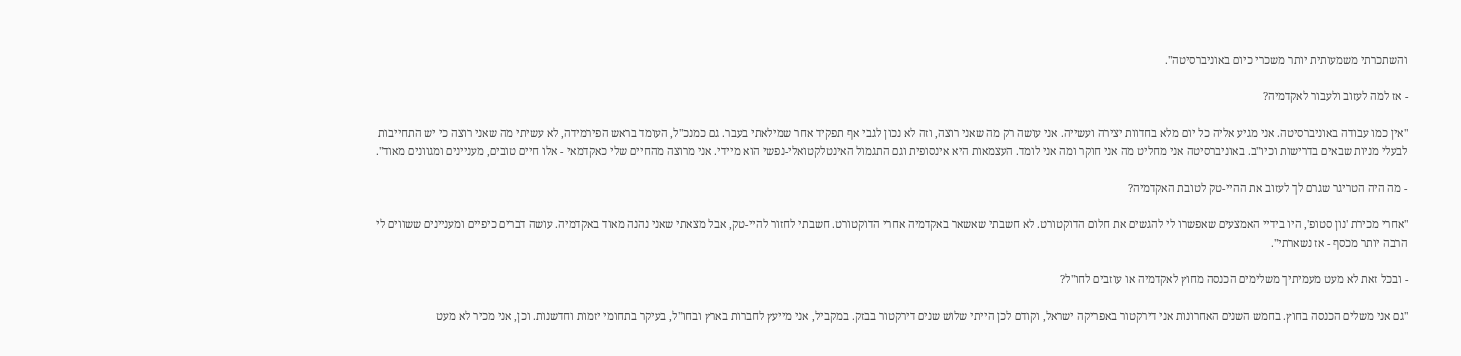והשתכרתי משמעותית יותר משכרי כיום באוניברסיטה".

- אז למה לעזוב ולעבור לאקדמיה?

"אין כמו עבודה באוניברסיטה. אני מגיע אליה כל יום מלא בחדוות יצירה ועשייה. אני עושה רק מה שאני רוצה, וזה לא נכון לגבי אף תפקיד אחר שמילאתי בעבר. גם כמנכ"ל, העומד בראש הפירמידה, לא עשיתי מה שאני רוצה כי יש התחייבות לבעלי מניות שבאים בדרישות וכיו"ב. באוניברסיטה אני מחליט מה אני חוקר ומה אני לומד. העצמאות היא אינסופית וגם התגמול האינטלקטואלי-נפשי הוא מיידי. אני מרוצה מהחיים שלי כאקדמאי - אלו חיים טובים, מעניינים ומגוונים מאוד".

- מה היה הטריגר שגרם לך לעזוב את ההיי-טק לטובת האקדמיה?

"אחרי מכירת 'נון סטופ', היו בידיי האמצעים שאפשרו לי להגשים את חלום הדוקטורט. לא חשבתי שאשאר באקדמיה אחרי הדוקטורט. חשבתי לחזור להיי-טק, אבל מצאתי שאני נהנה מאוד באקדמיה. עושה דברים כיפיים ומעניינים ששווים לי הרבה יותר מכסף - אז נשארתי".

- ובכל זאת לא מעט מעמיתיך משלימים הכנסה מחוץ לאקדמיה או עוזבים לחו"ל?

"גם אני משלים הכנסה בחוץ. בחמש השנים האחרונות אני דירקטור באפריקה ישראל, וקודם לכן הייתי שלוש שנים דירקטור בבזק. במקביל, אני מייעץ לחברות בארץ ובחו"ל, בעיקר בתחומי יזמות וחדשנות. וכן, אני מכיר לא מעט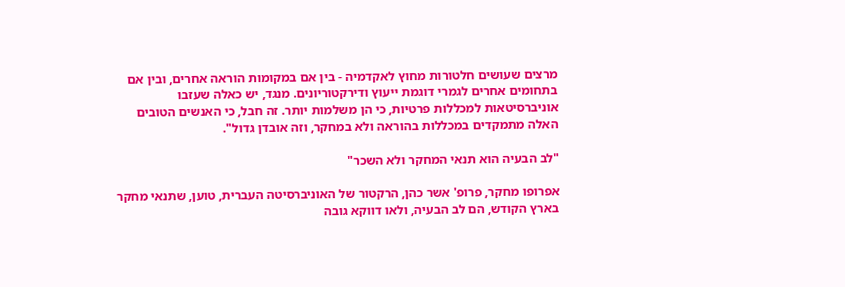מרצים שעושים חלטורות מחוץ לאקדמיה - בין אם במקומות הוראה אחרים, ובין אם בתחומים אחרים לגמרי דוגמת ייעוץ ודירקטוריונים. מנגד, יש כאלה שעזבו אוניברסיטאות למכללות פרטיות, כי הן משלמות יותר. זה חבל, כי האנשים הטובים האלה מתמקדים במכללות בהוראה ולא במחקר, וזה אובדן גדול".

"לב הבעיה הוא תנאי המחקר ולא השכר"

אפרופו מחקר, פרופ' אשר כהן, הרקטור של האוניברסיטה העברית, טוען, שתנאי מחקר בארץ הקודש, הם לב הבעיה, ולאו דווקא גובה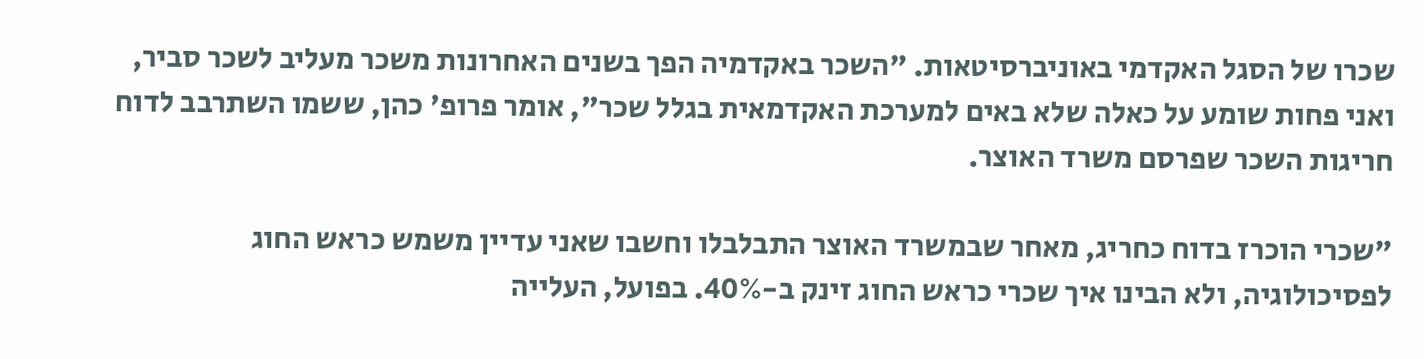שכרו של הסגל האקדמי באוניברסיטאות. "השכר באקדמיה הפך בשנים האחרונות משכר מעליב לשכר סביר, ואני פחות שומע על כאלה שלא באים למערכת האקדמאית בגלל שכר", אומר פרופ' כהן, ששמו השתרבב לדוח חריגות השכר שפרסם משרד האוצר.

"שכרי הוכרז בדוח כחריג, מאחר שבמשרד האוצר התבלבלו וחשבו שאני עדיין משמש כראש החוג לפסיכולוגיה, ולא הבינו איך שכרי כראש החוג זינק ב-40%. בפועל, העלייה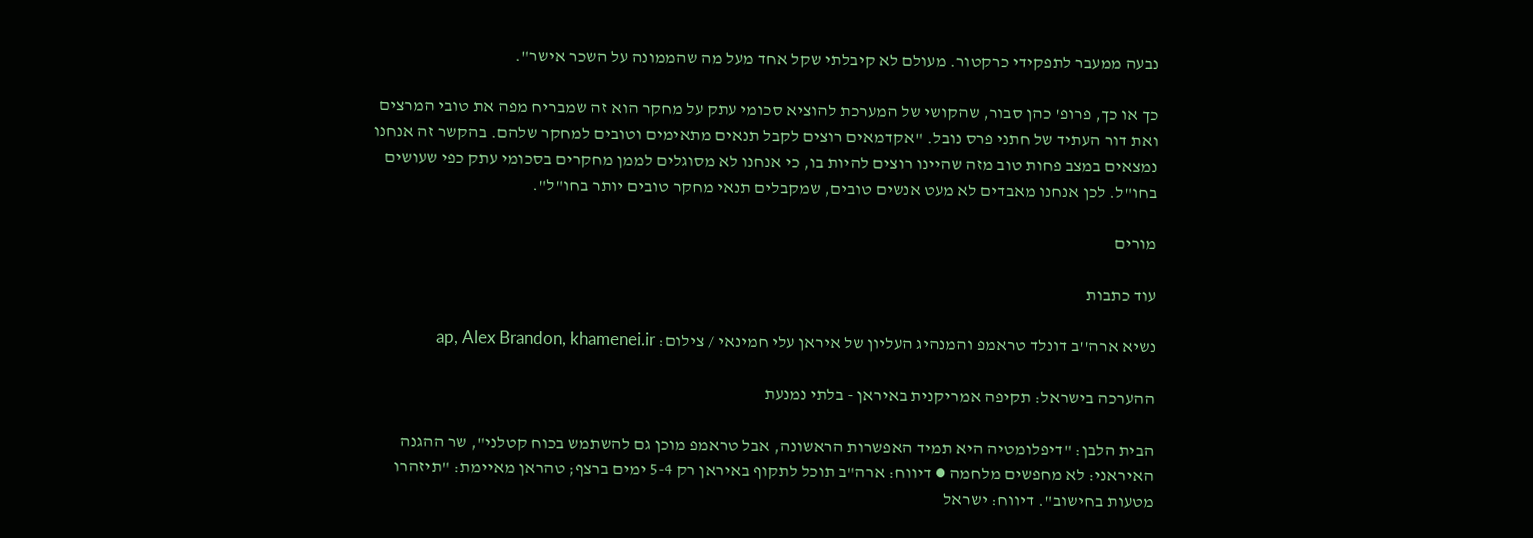נבעה ממעבר לתפקידי כרקטור. מעולם לא קיבלתי שקל אחד מעל מה שהממונה על השכר אישר".

כך או כך, פרופ' כהן סבור, שהקושי של המערכת להוציא סכומי עתק על מחקר הוא זה שמבריח מפה את טובי המרצים ואת דור העתיד של חתני פרס נובל. "אקדמאים רוצים לקבל תנאים מתאימים וטובים למחקר שלהם. בהקשר זה אנחנו נמצאים במצב פחות טוב מזה שהיינו רוצים להיות בו, כי אנחנו לא מסוגלים לממן מחקרים בסכומי עתק כפי שעושים בחו"ל. לכן אנחנו מאבדים לא מעט אנשים טובים, שמקבלים תנאי מחקר טובים יותר בחו"ל".

מורים

עוד כתבות

נשיא ארה''ב דונלד טראמפ והמנהיג העליון של איראן עלי חמינאי / צילום: ap, Alex Brandon, khamenei.ir

ההערכה בישראל: תקיפה אמריקנית באיראן - בלתי נמנעת

הבית הלבן: "דיפלומטיה היא תמיד האפשרות הראשונה, אבל טראמפ מוכן גם להשתמש בכוח קטלני", שר ההגנה האיראני: לא מחפשים מלחמה ● דיווח: ארה"ב תוכל לתקוף באיראן רק 5-4 ימים ברצף; טהראן מאיימת: "תיזהרו מטעות בחישוב". דיווח: ישראל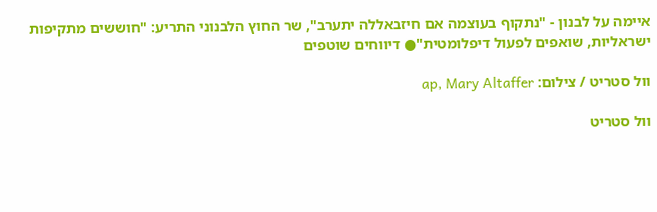איימה על לבנון - "נתקוף בעוצמה אם חיזבאללה יתערב", שר החוץ הלבנוני התריע: "חוששים מתקיפות ישראליות, שואפים לפעול דיפלומטית"● דיווחים שוטפים

וול סטריט / צילום: ap, Mary Altaffer

וול סטריט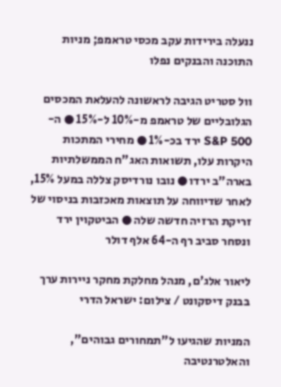ננעלה בירידות עקב מכסי טראמפ; מניות התוכנה והבנקים נפלו

וול סטריט הגיבה לראשונה להעלאת המכסים הגלובליים של טראמפ מ-10% ל-15% ● ה-S&P 500 ירד בכ-1% ● מחירי המתכות היקרות עלו, תשואות האג"ח הממשלתיות בארה"ב ירדו ● נובו נורדיסק צללה במעל 15%, לאחר שדיווחה על תוצאות מאכזבות בניסוי של זריקת הרזיה חדשה שלה ● הביטקוין ירד ונסחר סביב רף ה-64 אלף דולר

ליאור אלג'ם, מנהל מחלקת מחקר ניירות ערך בבנק דיסקונט / צילום: ישראל הדרי

המניות שהגיעו ל"תמחורים גבוהים", והאלטרנטיבה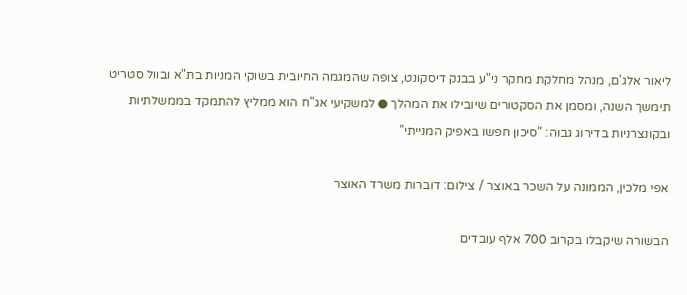ליאור אלג'ם, מנהל מחלקת מחקר ני"ע בבנק דיסקונט, צופה שהמגמה החיובית בשוקי המניות בת"א ובוול סטריט תימשך השנה, ומסמן את הסקטורים שיובילו את המהלך ● למשקיעי אג"ח הוא ממליץ להתמקד בממשלתיות ובקונצרניות בדירוג גבוה: "סיכון חפשו באפיק המנייתי"

אפי מלכין, הממונה על השכר באוצר / צילום: דוברות משרד האוצר

הבשורה שיקבלו בקרוב 700 אלף עובדים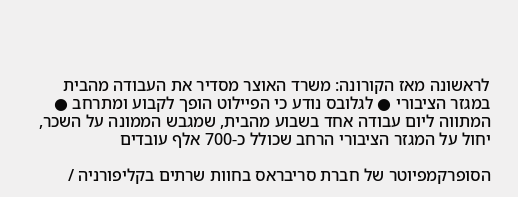לראשונה מאז הקורונה: משרד האוצר מסדיר את העבודה מהבית במגזר הציבורי ● לגלובס נודע כי הפיילוט הופך לקבוע ומתרחב ● המתווה ליום עבודה אחד בשבוע מהבית, שמגבש הממונה על השכר, יחול על המגזר הציבורי הרחב שכולל כ-700 אלף עובדים

הסופרקמפיוטר של חברת סריבראס בחוות שרתים בקליפורניה /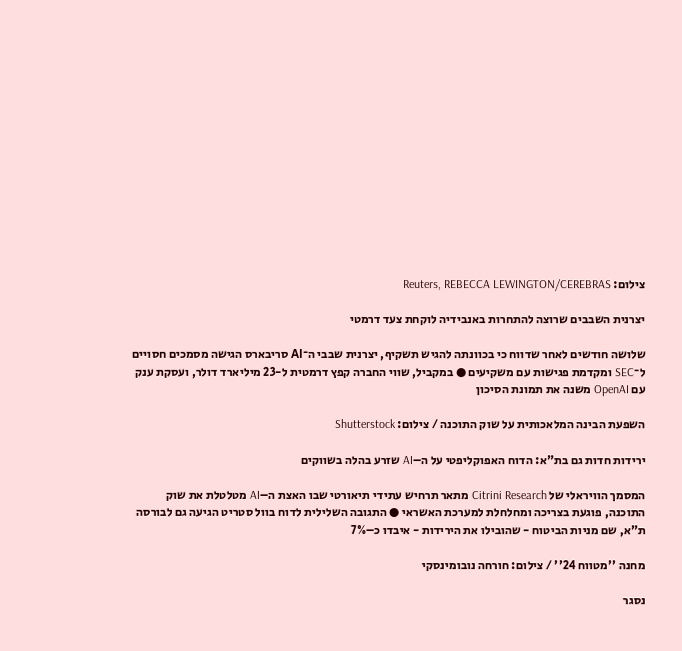צילום: Reuters, REBECCA LEWINGTON/CEREBRAS

יצרנית השבבים שרוצה להתחרות באנבידיה לוקחת צעד דרמטי

שלושה חודשים לאחר שדווח כי בכוונתה להגיש תשקיף, יצרנית שבבי ה־AI סריבארס הגישה מסמכים חסויים ל־SEC ומקדמת פגישות עם משקיעים ● במקביל, שווי החברה קפץ דרמטית ל-23 מיליארד דולר, ועסקת ענק עם OpenAI משנה את תמונת הסיכון

השפעת הבינה המלאכותית על שוק התוכנה / צילום: Shutterstock

ירידות חדות גם בת"א: הדוח האפוקליפטי על ה–AI שזרע בהלה בשווקים

המסמך הוויראלי של Citrini Research מתאר תרחיש עתידי תיאורטי שבו האצת ה–AI מטלטלת את שוק התוכנה, פוגעת בצריכה ומחלחלת למערכת האשראי ● התגובה השלילית לדוח בוול סטריט הגיעה גם לבורסה ת"א, שם מניות הביטוח - שהובילו את הירידות - איבדו כ–7%

מחנה ''מטווח 24'' / צילום: חורחה נובומינסקי

נסגר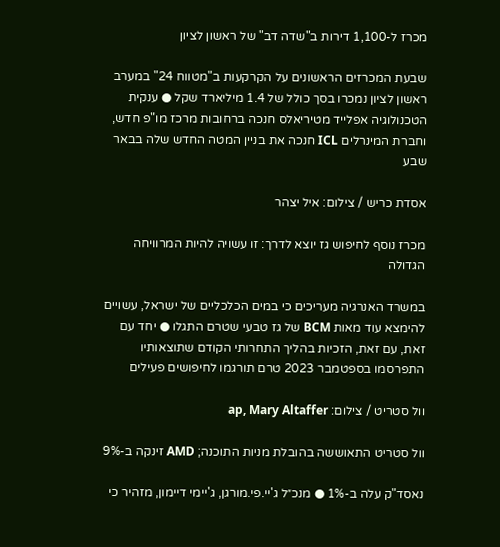מכרז ל-1,100 דירות ב"שדה דב" של ראשון לציון

שבעת המכרזים הראשונים על הקרקעות ב"מטווח 24" במערב ראשון לציון נמכרו בסך כולל של 1.4 מיליארד שקל ● ענקית הטכנולוגיה אפלייד מטיריאלס חנכה ברחובות מרכז מו"פ חדש, וחברת המינרלים ICL חנכה את בניין המטה החדש שלה בבאר שבע

אסדת כריש / צילום: איל יצהר

מכרז נוסף לחיפוש גז יוצא לדרך: זו עשויה להיות המרוויחה הגדולה

במשרד האנרגיה מעריכים כי במים הכלכליים של ישראל, עשויים להימצא עוד מאות BCM של גז טבעי שטרם התגלו ● יחד עם זאת, עם זאת, הזכיות בהליך התחרותי הקודם שתוצאותיו התפרסמו בספטמבר 2023 טרם תורגמו לחיפושים פעילים

וול סטריט / צילום: ap, Mary Altaffer

וול סטריט התאוששה בהובלת מניות התוכנה; AMD זינקה ב-9%

נאסד"ק עלה ב-1% ● מנכ״ל ג'יי.פי.מורגן, ג'יימי דיימון, מזהיר כי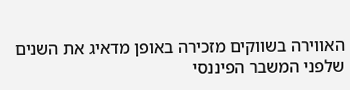האווירה בשווקים מזכירה באופן מדאיג את השנים שלפני המשבר הפיננסי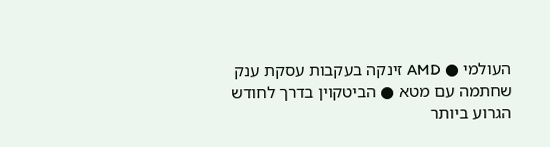העולמי ● AMD זינקה בעקבות עסקת ענק שחתמה עם מטא ● הביטקוין בדרך לחודש הגרוע ביותר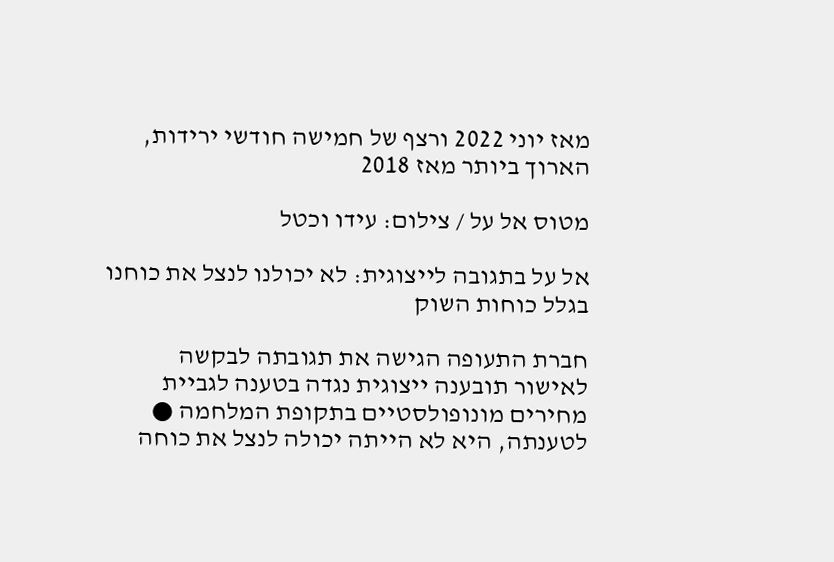מאז יוני 2022 ורצף של חמישה חודשי ירידות, הארוך ביותר מאז 2018

מטוס אל על / צילום: עידו וכטל

אל על בתגובה לייצוגית: לא יכולנו לנצל את כוחנו בגלל כוחות השוק

חברת התעופה הגישה את תגובתה לבקשה לאישור תובענה ייצוגית נגדה בטענה לגביית מחירים מונופולסטיים בתקופת המלחמה ● לטענתה, היא לא הייתה יכולה לנצל את כוחה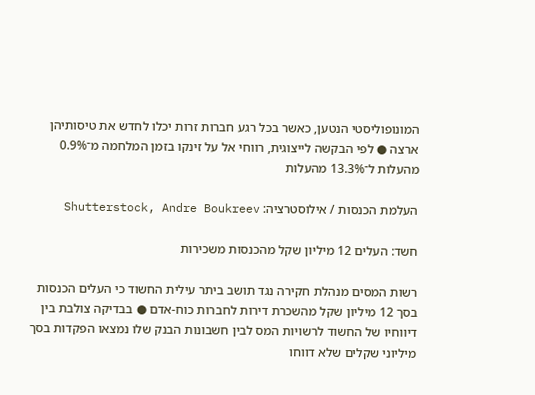המונופוליסטי הנטען, כאשר בכל רגע חברות זרות יכלו לחדש את טיסותיהן ארצה ● לפי הבקשה לייצוגית, רווחי אל על זינקו בזמן המלחמה מ־0.9% מהעלות ל־13.3% מהעלות

העלמת הכנסות / אילוסטרציה: Shutterstock, Andre Boukreev

חשד: העלים 12 מיליון שקל מהכנסות משכירות

רשות המסים מנהלת חקירה נגד תושב ביתר עילית החשוד כי העלים הכנסות בסך 12 מיליון שקל מהשכרת דירות לחברות כוח-אדם ● בבדיקה צולבת בין דיווחיו של החשוד לרשויות המס לבין חשבונות הבנק שלו נמצאו הפקדות בסך מיליוני שקלים שלא דווחו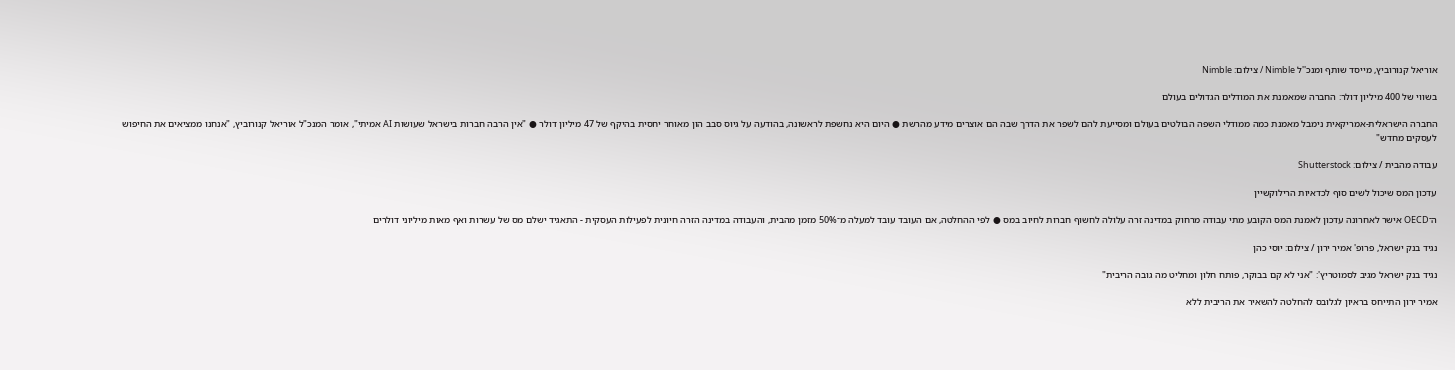אוריאל קנורוביץ, מייסד שותף ומנכ''ל Nimble / צילום: Nimble

בשווי של 400 מיליון דולר: החברה שמאמנת את המודלים הגדולים בעולם

החברה הישראלית-אמריקאית נימבל מאמנת כמה ממודלי השפה הבולטים בעולם ומסייעת להם לשפר את הדרך שבה הם אוצרים מידע מהרשת ● היום היא נחשפת לראשונה, בהודעה על גיוס סבב הון מאוחר יחסית בהיקף של 47 מיליון דולר ● "אין הרבה חברות בישראל שעושות AI אמיתי", אומר המנכ"ל אוריאל קנורוביץ, "אנחנו ממציאים את החיפוש לעסקים מחדש"

עבודה מהבית / צילום: Shutterstock

עדכון המס שיכול לשים סוף לכדאיות הרילוקשיין

ה־OECD אישר לאחרונה עדכון לאמנת המס הקובע מתי עבודה מרחוק במדינה זרה עלולה לחשוף חברות לחיוב במס ● לפי ההחלטה, אם העובד עובד למעלה מ־50% מזמן מהבית, והעבודה במדינה הזרה חיונית לפעילות העסקית - התאגיד ישלם מס של עשרות ואף מאות מיליוני דולרים

נגיד בנק ישראל, פרופ' אמיר ירון / צילום: יוסי כהן

נגיד בנק ישראל מגיב לסמוטריץ': "אני לא קם בבוקר, פותח חלון ומחליט מה גובה הריבית"

אמיר ירון התייחס בראיון לגלובס להחלטה להשאיר את הריבית ללא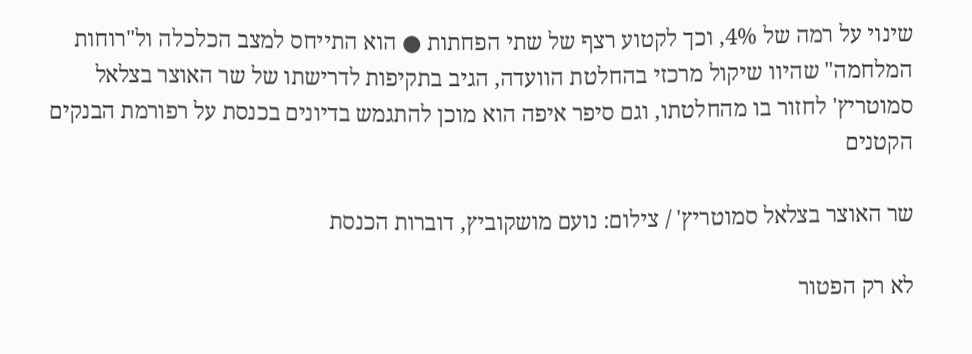שינוי על רמה של 4%, וכך לקטוע רצף של שתי הפחתות ● הוא התייחס למצב הכלכלה ול"רוחות המלחמה" שהיוו שיקול מרכזי בהחלטת הוועדה, הגיב בתקיפות לדרישתו של שר האוצר בצלאל סמוטריץ' לחזור בו מהחלטתו, וגם סיפר איפה הוא מוכן להתגמש בדיונים בכנסת על רפורמת הבנקים הקטנים

שר האוצר בצלאל סמוטריץ' / צילום: נועם מושקוביץ, דוברות הכנסת

לא רק הפטור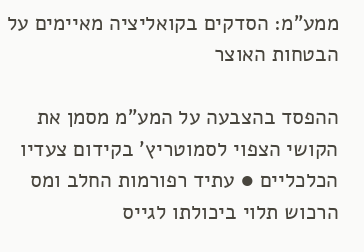ממע"מ: הסדקים בקואליציה מאיימים על הבטחות האוצר

ההפסד בהצבעה על המע"מ מסמן את הקושי הצפוי לסמוטריץ' בקידום צעדיו הכלכליים ● עתיד רפורמות החלב ומס הרכוש תלוי ביכולתו לגייס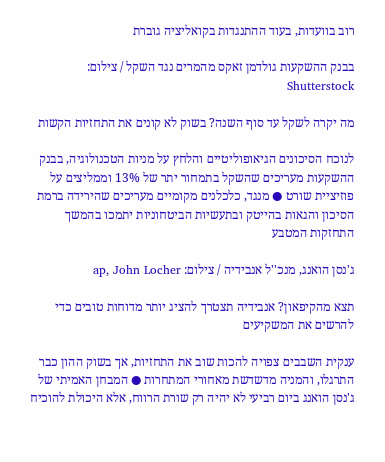רוב בוועדות, בעוד ההתנגדות בקואליציה גוברת

בבנק ההשקעות גולדמן זאקס מהמרים נגד השקל / צילום: Shutterstock

מה יקרה לשקל עד סוף השנה? בשוק לא קונים את התחזיות הקשות

לנוכח הסיכונים הגיאופוליטיים והלחץ על מניות הטכנולוגיה, בבנק ההשקעות מעריכים שהשקל בתמחור יתר של 13% וממליצים על פוזיציית שורט ● מנגד, כלכלנים מקומיים מעריכים שהירידה ברמת הסיכון והגאות בהייטק ובתעשיות הביטחוניות יתמכו בהמשך התחזקות המטבע

ג'נסן הואנג, מנכ''ל אנבידיה / צילום: ap, John Locher

תצא מהקיפאון? אנבידיה תצטרך להציג יותר מדוחות טובים כדי להרשים את המשקיעים

ענקית השבבים צפויה להכות שוב את התחזיות, אך בשוק ההון כבר התרגלו, והמניה מדשדשת מאחורי המתחרות ● המבחן האמיתי של ג'נסן הואנג ביום רביעי לא יהיה רק שורת הרווח, אלא היכולת להוכיח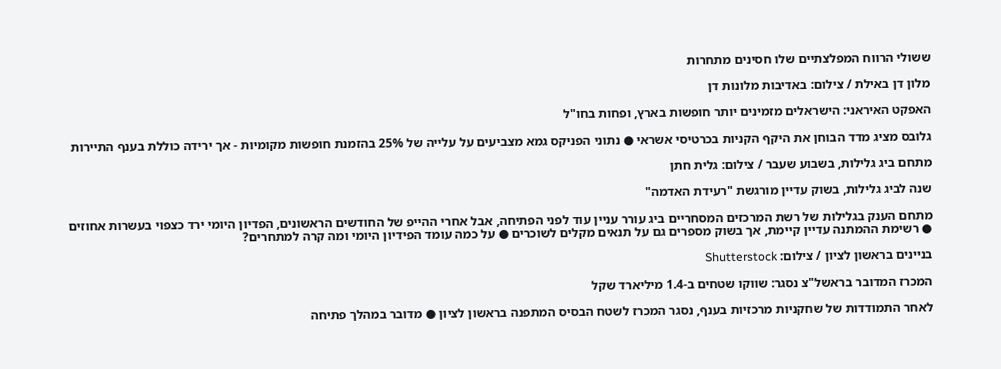ששולי הרווח המפלצתיים שלו חסינים מתחרות

מלון דן באילת / צילום: באדיבות מלונות דן

האפקט האיראני: הישראלים מזמינים יותר חופשות בארץ, ופחות בחו"ל

גלובס מציג מדד הבוחן את היקף הקניות בכרטיסי אשראי ● נתוני הפניקס גמא מצביעים על עלייה של 25% בהזמנת חופשות מקומיות - אך ירידה כוללת בענף התיירות

מתחם ביג גלילות, בשבוע שעבר / צילום: גלית חתן

שנה לביג גלילות, בשוק עדיין מורגשת "רעידת האדמה"

מתחם הענק בגלילות של רשת המרכזים המסחריים ביג עורר עניין עוד לפני הפתיחה, אבל אחרי ההייפ של החודשים הראשונים, הפדיון היומי ירד כצפוי בעשרות אחוזים ● רשימת ההמתנה עדיין קיימת, אך בשוק מספרים גם על תנאים מקלים לשוכרים ● על כמה עומד הפידיון היומי ומה קרה למתחרים?

בניינים בראשון לציון / צילום: Shutterstock

המכרז המדובר בראשל"צ נסגר: שווקו שטחים ב-1.4 מיליארד שקל

לאחר התמודדות של שחקניות מרכזיות בענף, נסגר המכרז לשטח הבסיס המתפנה בראשון לציון ● מדובר במהלך פתיחה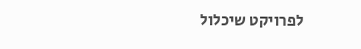לפרויקט שיכלול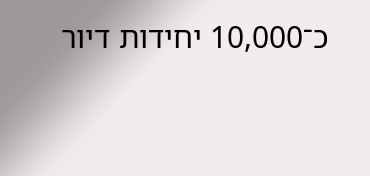כ־10,000 יחידות דיור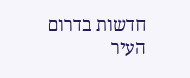חדשות בדרום העיר